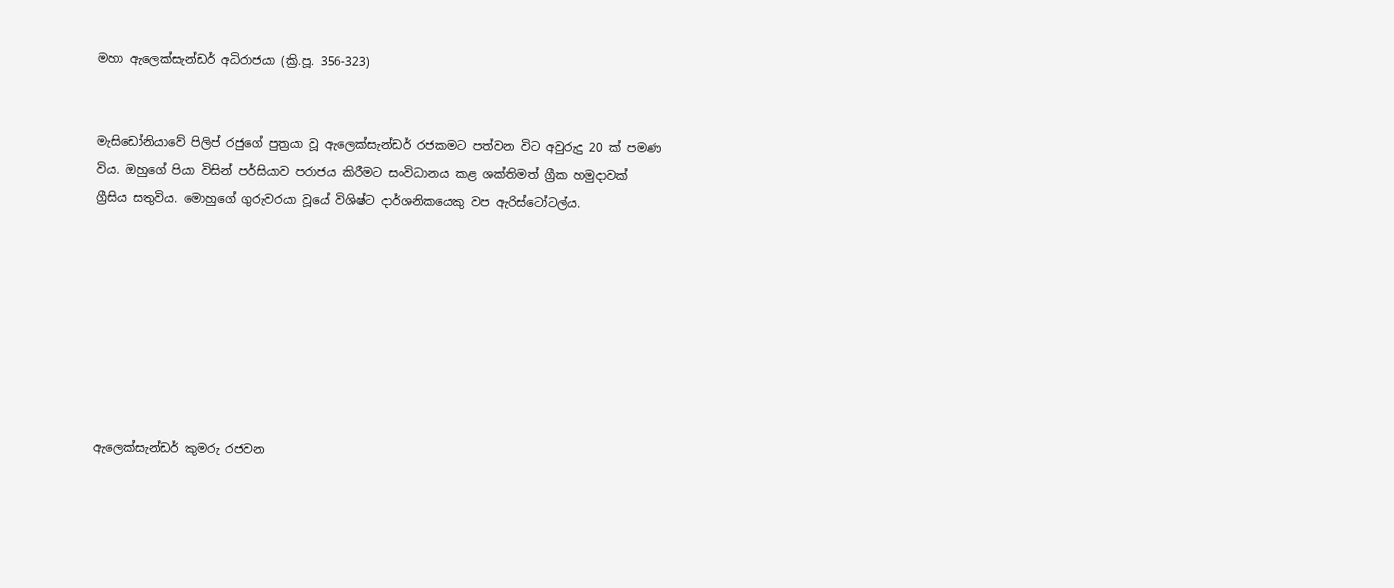මහා ඇලෙක්සැන්ඩර් අධිරාජයා (ක්‍රි.පූ. 356-323)


මැසිඩෝනියාවේ පිලිප් රජුගේ පුත්‍රයා වූ ඇලෙක්සැන්ඩර් රජකමට පත්වන විට අවුරුදු 20 ක් පමණ විය. ඔහුගේ පියා විසින් පර්සියාව පරාජය කිරීමට සංවිධානය කළ ශක්තිමත් ග්‍රීක හමුදාවක් ග්‍රීසිය සතුවිය. මොහුගේ ගුරුවරයා වූයේ විශිෂ්ට දාර්ශනිකයෙකු වප ඇරිස්ටෝටල්ය.








ඇලෙක්සැන්ඩර් කුමරු රජවන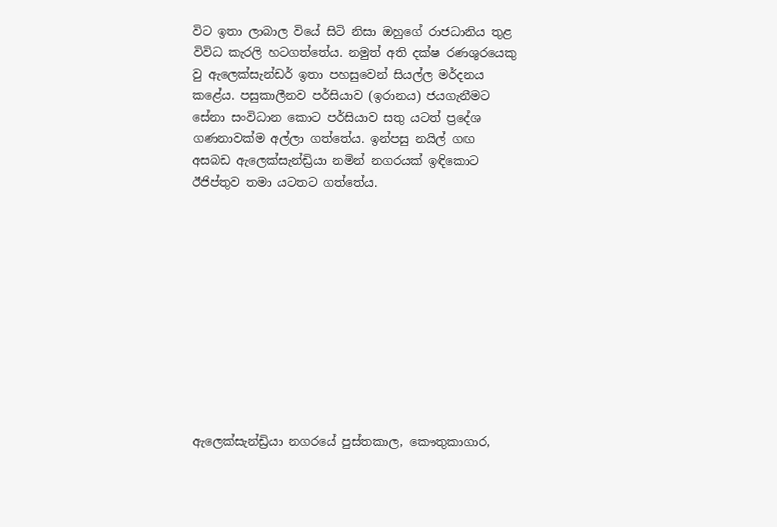විට ඉතා ලාබාල වියේ සිටි නිසා ඔහුගේ රාජධානිය තුළ විවිධ කැරලි හටගත්තේය. නමුත් අති දක්ෂ රණශුරයෙකු වු ඇලෙක්සැන්ඩර් ඉතා පහසුවෙන් සියල්ල මර්දනය කළේය. පසුකාලීනව පර්සියාව (ඉරානය) ජයගැනීමට සේනා සංවිධාන කොට පර්සියාව සතු යටත් ප්‍රදේශ ගණනාවක්ම අල්ලා ගත්තේය. ඉන්පසු නයිල් ගඟ අසබඩ ඇලෙක්සැන්ඩ්‍රියා නමින් නගරයක් ඉඳිකොට ඊජිප්තුව තමා යටතට ගත්තේය.











ඇලෙක්සැන්ඩ්‍රියා නගරයේ පුස්තකාල, කෞතුකාගාර,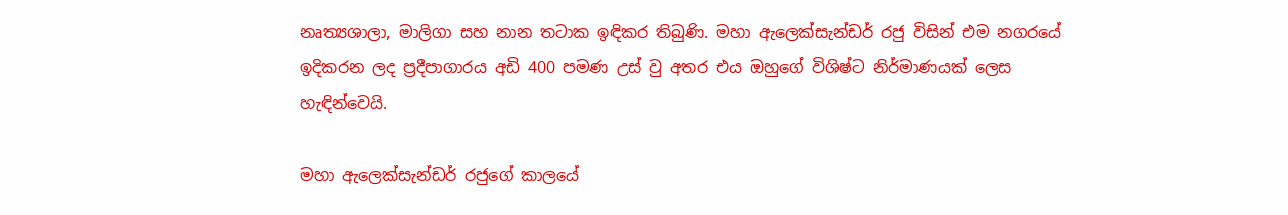නෘත්‍යශාලා, මාලිගා සහ නාන තටාක ඉඳිකර තිබුණි. මහා ඇලෙක්සැන්ඩර් රජු විසින් එම නගරයේ ඉදිකරන ලද ප්‍රදීපාගාරය අඩි 400 පමණ උස් වු අතර එය ඔහුගේ විශිෂ්ට නිර්මාණයක් ලෙස හැඳින්වෙයි.

මහා ඇලෙක්සැන්ඩර් රජුගේ කාලයේ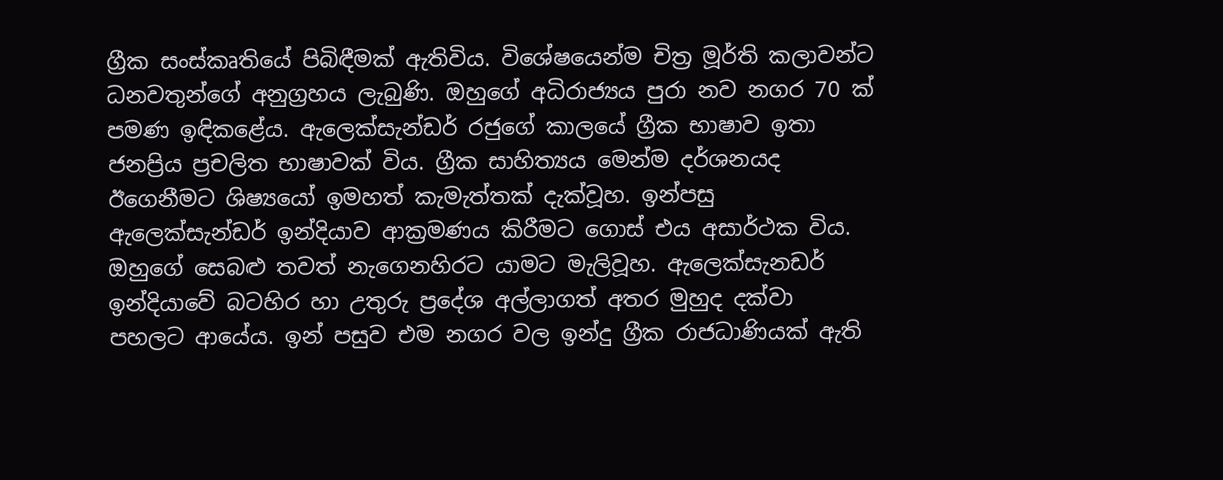ග්‍රීක සංස්කෘතියේ පිබිඳීමක් ඇතිවිය. විශේෂයෙන්ම චිත්‍ර මූර්ති කලාවන්ට ධනවතුන්ගේ අනුග්‍රහය ලැබුණි. ඔහුගේ අධිරාජ්‍යය පුරා නව නගර 70 ක් පමණ ඉඳිකළේය. ඇලෙක්සැන්ඩර් රජුගේ කාලයේ ග්‍රීක භාෂාව ඉතා ජනප්‍රිය ප්‍රචලිත භාෂාවක් විය. ග්‍රීක සාහිත්‍යය මෙන්ම දර්ශනයද ඊගෙනීමට ශිෂ්‍යයෝ ඉමහත් කැමැත්තක් දැක්වූහ. ඉන්පසු ඇලෙක්සැන්ඩර් ඉන්දියාව ආක්‍රමණය කිරීමට ගොස් එය අසාර්ථක විය. ඔහුගේ සෙබළු තවත් නැගෙනහිරට යාමට මැලිවූහ. ඇලෙක්සැනඩර් ඉන්දියාවේ බටහිර හා උතුරු ප්‍රදේශ අල්ලාගත් අතර මුහුද දක්වා පහලට ආයේය. ඉන් පසුව එම නගර වල ඉන්දු ග්‍රීක රාජධාණියක් ඇති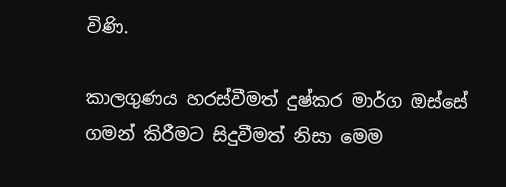විණි.

කාලගුණය හරස්වීමත් දුෂ්කර මාර්ග ඔස්සේ ගමන් කිරීමට සිදුවීමත් නිසා මෙම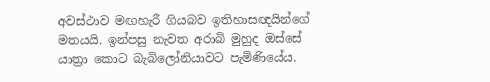අවස්ථාව මඟහැරී ගියබව ඉතිහාසඥයින්ගේ මතයයි. ඉන්පසු නැවත අරාබි මුහුද ඔස්සේ යාත්‍රා කොට බැබිලෝනියාවට පැමිණියේය.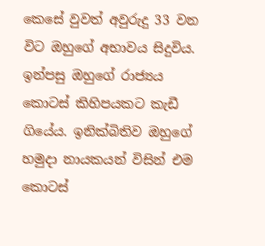කෙසේ වුවත් අවුරුදු 33 වන විට ඔහුගේ අභාවය සිදුවිය. ඉන්පසු ඔහුගේ රාජ්‍යය කොටස් කිහිපයකට කැඩී ගියේය. ඉනික්බිතිව ඔහුගේ හමුදා නායකයන් විසින් එම කොටස්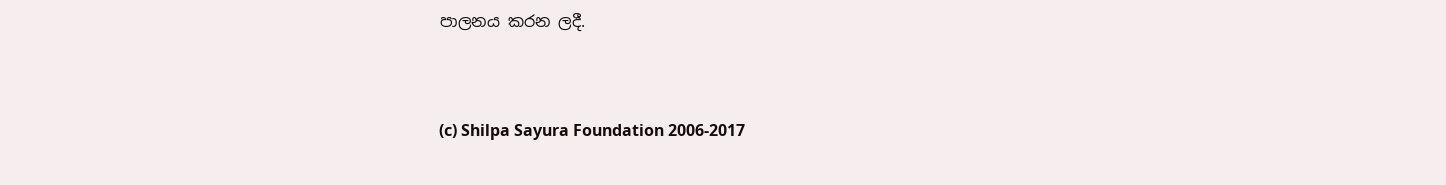පාලනය කරන ලදී.



(c) Shilpa Sayura Foundation 2006-2017